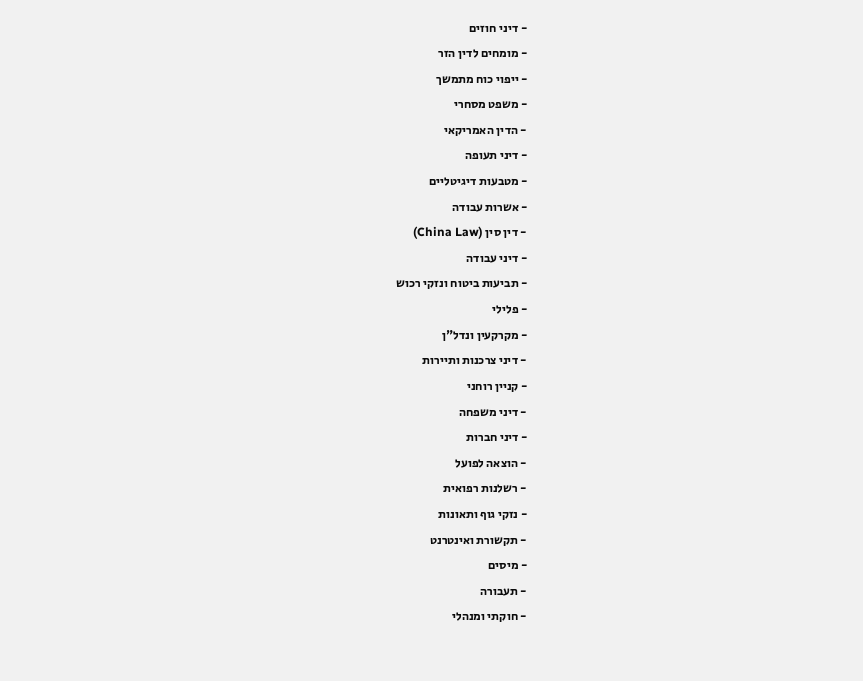- דיני חוזים
- מומחים לדין הזר
- ייפוי כוח מתמשך
- משפט מסחרי
- הדין האמריקאי
- דיני תעופה
- מטבעות דיגיטליים
- אשרות עבודה
- דין סין (China Law)
- דיני עבודה
- תביעות ביטוח ונזקי רכוש
- פלילי
- מקרקעין ונדל"ן
- דיני צרכנות ותיירות
- קניין רוחני
- דיני משפחה
- דיני חברות
- הוצאה לפועל
- רשלנות רפואית
- נזקי גוף ותאונות
- תקשורת ואינטרנט
- מיסים
- תעבורה
- חוקתי ומנהלי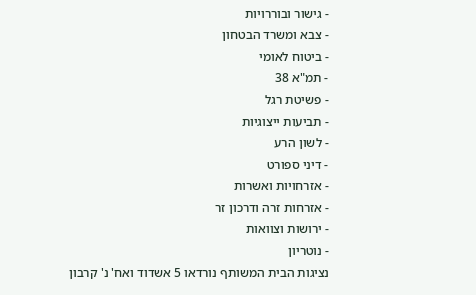- גישור ובוררויות
- צבא ומשרד הבטחון
- ביטוח לאומי
- תמ"א 38
- פשיטת רגל
- תביעות ייצוגיות
- לשון הרע
- דיני ספורט
- אזרחויות ואשרות
- אזרחות זרה ודרכון זר
- ירושות וצוואות
- נוטריון
נציגות הבית המשותף נורדאו 5 אשדוד ואח' נ' קרבון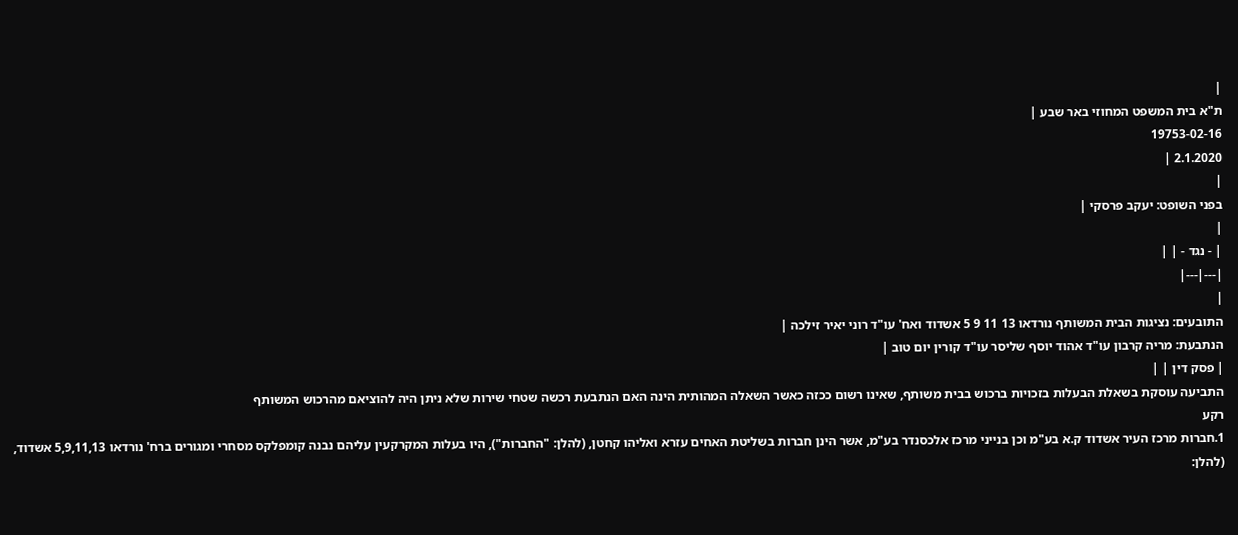|
ת"א בית המשפט המחוזי באר שבע |
19753-02-16
2.1.2020 |
|
בפני השופט: יעקב פרסקי |
|
| - נגד - | |
|---|---|
|
התובעים: נציגות הבית המשותף נורדאו 13 11 9 5 אשדוד ואח' עו"ד רוני יאיר זילכה |
הנתבעת: מריה קרבון עו"ד אהוד יוסף שליסר עו"ד קורין יום טוב |
| פסק דין | |
התביעה עוסקת בשאלת הבעלות בזכויות ברכוש בבית משותף, שאינו רשום ככזה כאשר השאלה המהותית הינה האם הנתבעת רכשה שטחי שירות שלא ניתן היה להוציאם מהרכוש המשותף
רקע
1.חברות מרכז העיר אשדוד ק.א בע"מ וכן בנייני מרכז אלכסנדר בע"מ, אשר הינן חברות בשליטת האחים עזרא ואליהו קחטן, (להלן: "החברות"), היו בעלות המקרקעין עליהם נבנה קומפלקס מסחרי ומגורים ברח' נורדאו 5,9,11,13 אשדוד, (להלן: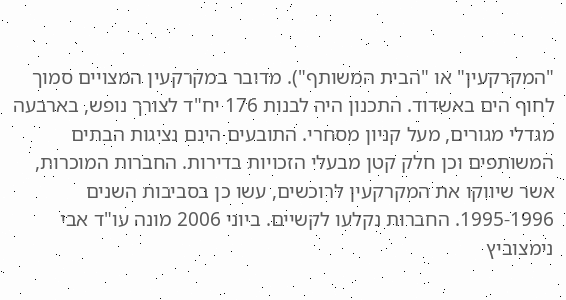"המקרקעין" או "הבית המשותף"). מדובר במקרקעין המצויים סמוך לחוף הים באשדוד. התכנון היה לבנות 176 יח"ד לצורך נופש, בארבעה מגדלי מגורים, מעל קניון מסחרי. התובעים הינם נציגות הבתים המשותפים וכן חלק קטן מבעלי הזכויות בדירות. החברות המוכרות, אשר שיווקו את המקרקעין לרוכשים, עשו כן בסביבות השנים 1995-1996. החברות נקלעו לקשיים. ביוני 2006 מונה עו"ד אבי נימצוביץ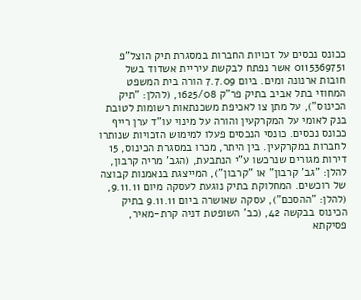ככונס נכסים על זכויות החברות במסגרת תיק הוצל"פ 0115369751 אשר נפתח לבקשת עיריית אשדוד בשל חובות ארנונה ומים. ביום 7.7.09 הורה בית המשפט המחוזי בתל אביב בתיק פר"ק 1625/08, (להלן: "תיק הכינוס"), על מתן צו לאכיפת משכנתאות רשומות לטובת בנק לאומי על המקרקעין והורה על מינוי עו"ד ערן רייף ככונס נכסים. כונסי הנכסים פעלו למימוש הזכויות שנותרו לחברות במקרקעין. בין היתר, מכרו במסגרת הכינוס, 15 דירות מגורים שנרכשו ע"י הנתבעת, (הגב' מריה קרבון, להלן: "גב' קרבון" או "קרבון"), המייצגת בנאמנות קבוצה של רוכשים. המחלוקת בתיק נוגעת לעסקה מיום 9.11.11, (להלן: "ההסכם"), עסקה שאושרה ביום 9.11.11 בתיק הכינוס בבקשה 42, (כב' השופטת דניה קרת-מאיר, פסיקתא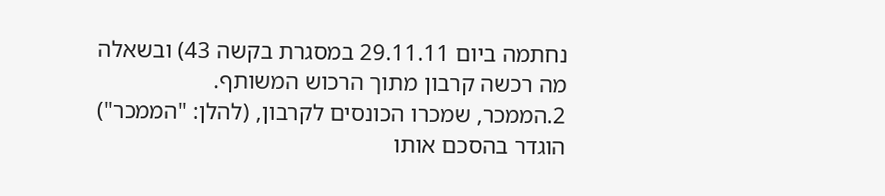נחתמה ביום 29.11.11 במסגרת בקשה 43) ובשאלה מה רכשה קרבון מתוך הרכוש המשותף.
2.הממכר, שמכרו הכונסים לקרבון, (להלן: "הממכר") הוגדר בהסכם אותו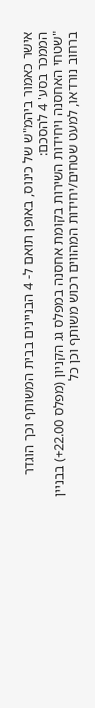אישר כאמור ביהמ"ש של כינוס, באופן תואם ל- 4 הבניינים בבית המשותף וכך הוגדר הממכר בסע' 4 להסכם:
"שטחי האחסנה ויחידות השירות בקומת אחסנה במפלס גג הקניון (מפלס 22.00+) בבניין ברחוב נורדאו, למעט שטחים/יחידות המהווים רכוש משותף וכן כל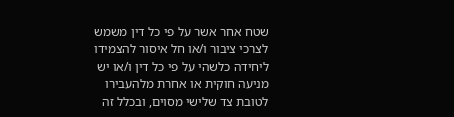שטח אחר אשר על פי כל דין משמש לצרכי ציבור ו/או חל איסור להצמידו ליחידה כלשהי על פי כל דין ו/או יש מניעה חוקית או אחרת מלהעבירו לטובת צד שלישי מסוים, ובכלל זה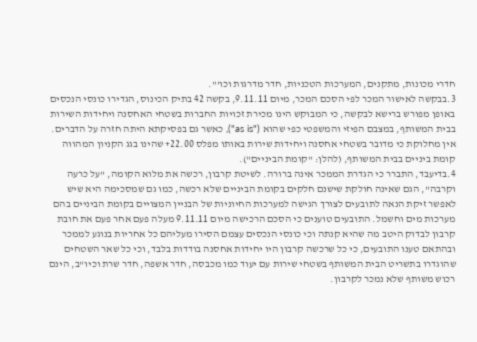חדרי מכונות, מתקנים, המערכות הטכניות, חדר מדרגות וכו'".
3.בבקשה לאישור המכר לפי הסכם המכר, מיום 9.11.11, בקשה 42 בתיק הכינוס, הגדירו כונסי הנכסים באופן מפורש ברישא לבקשה, כי המבוקש הינו מכירת זכויות החברות בשטחי האחסנה ויחידות השירות בבית המשותף, במצבם הפיזי והמשפטי כפי שהוא ("as is"), כאשר גם בפסיקתא היתה חזרה על הדברים. אין מחלוקת כי מדובר בשטחי אחסנה ויחידות שירות באותו מפלס 22.00+ שהינו בגג הקניון המהווה קומת ביניים בבית המשותף, (להלן: "קומת הביניים").
4.בדיעבד, התברר כי הגדרת הממכר אינה ברורה. לשיטת קרבון, רכשה את מלוא הקומה, "על כרעה וקרבה", הגם שאינה חולקת שישנם חלקים בקומת הביניים שלא רכשה, כמו גם שמסכימה היא שיש לאפשר זיקת הנאה לתובעים לצורך הגישה למערכות החיוניות של הבניין המצויים בקומת הביניים בהם מערכות מים וחשמל. התובעים טוענים כי הסכם הרכישה מיום 9.11.11 מעלה פעם אחר פעם את חובת קרבון לבדוק היטב מה שהיא קנתה וכי כונסי הנכסים עצמם הסירו מעליהם כל אחריות בנוגע לממכר ובהתאם טענו התובעים, כי כל שרכשה קרבון היו יחידות אחסנה בודדות בלבד, וכי כל שאר השטחים שהוגדרו בתשריט הבית המשותף בשטחי שירות עם יעוד כמו מכבסה, חדר אשפה, חדר שרת וכיו"ב, הינם רכוש משותף שלא נמכר לקרבון.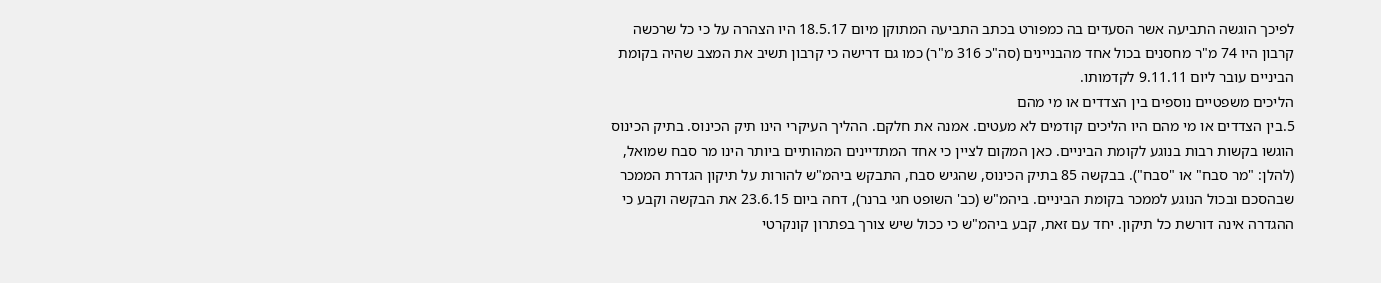לפיכך הוגשה התביעה אשר הסעדים בה כמפורט בכתב התביעה המתוקן מיום 18.5.17 היו הצהרה על כי כל שרכשה קרבון היו 74 מ"ר מחסנים בכול אחד מהבניינים (סה"כ 316 מ"ר) כמו גם דרישה כי קרבון תשיב את המצב שהיה בקומת הביניים עובר ליום 9.11.11 לקדמותו.
הליכים משפטיים נוספים בין הצדדים או מי מהם
5.בין הצדדים או מי מהם היו הליכים קודמים לא מעטים. אמנה את חלקם. ההליך העיקרי הינו תיק הכינוס. בתיק הכינוס הוגשו בקשות רבות בנוגע לקומת הביניים. כאן המקום לציין כי אחד המתדיינים המהותיים ביותר הינו מר סבח שמואל, (להלן: "מר סבח" או "סבח"). בבקשה 85 בתיק הכינוס, שהגיש סבח, התבקש ביהמ"ש להורות על תיקון הגדרת הממכר שבהסכם ובכול הנוגע לממכר בקומת הביניים. ביהמ"ש (כב' השופט חגי ברנר), דחה ביום 23.6.15 את הבקשה וקבע כי ההגדרה אינה דורשת כל תיקון. יחד עם זאת, קבע ביהמ"ש כי ככול שיש צורך בפתרון קונקרטי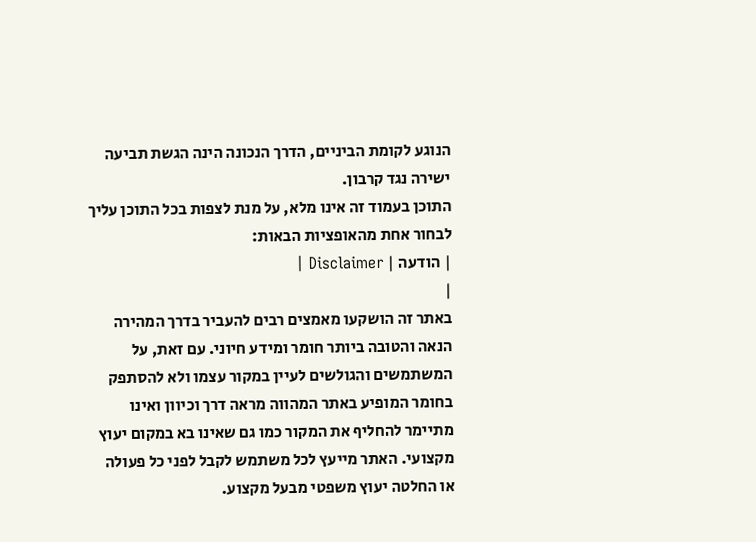הנוגע לקומת הביניים, הדרך הנכונה הינה הגשת תביעה ישירה נגד קרבון.
התוכן בעמוד זה אינו מלא, על מנת לצפות בכל התוכן עליך לבחור אחת מהאופציות הבאות:
| הודעה | Disclaimer |
|
באתר זה הושקעו מאמצים רבים להעביר בדרך המהירה הנאה והטובה ביותר חומר ומידע חיוני. עם זאת, על המשתמשים והגולשים לעיין במקור עצמו ולא להסתפק בחומר המופיע באתר המהווה מראה דרך וכיוון ואינו מתיימר להחליף את המקור כמו גם שאינו בא במקום יעוץ מקצועי. האתר מייעץ לכל משתמש לקבל לפני כל פעולה או החלטה יעוץ משפטי מבעל מקצוע.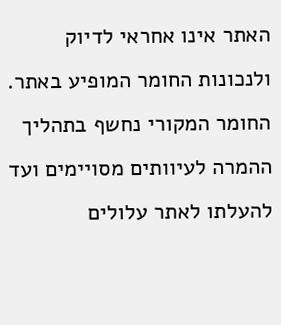האתר אינו אחראי לדיוק ולנכונות החומר המופיע באתר. החומר המקורי נחשף בתהליך ההמרה לעיוותים מסויימים ועד להעלתו לאתר עלולים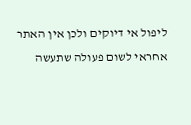ליפול אי דיוקים ולכן אין האתר אחראי לשום פעולה שתעשה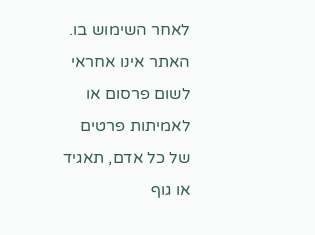לאחר השימוש בו. האתר אינו אחראי לשום פרסום או לאמיתות פרטים של כל אדם, תאגיד או גוף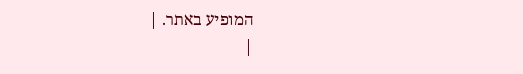המופיע באתר. |
|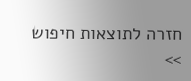חזרה לתוצאות חיפוש >>